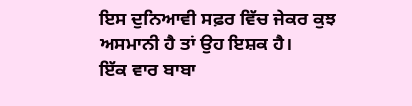ਇਸ ਦੁਨਿਆਵੀ ਸਫ਼ਰ ਵਿੱਚ ਜੇਕਰ ਕੁਝ ਅਸਮਾਨੀ ਹੈ ਤਾਂ ਉਹ ਇਸ਼ਕ ਹੈ।
ਇੱਕ ਵਾਰ ਬਾਬਾ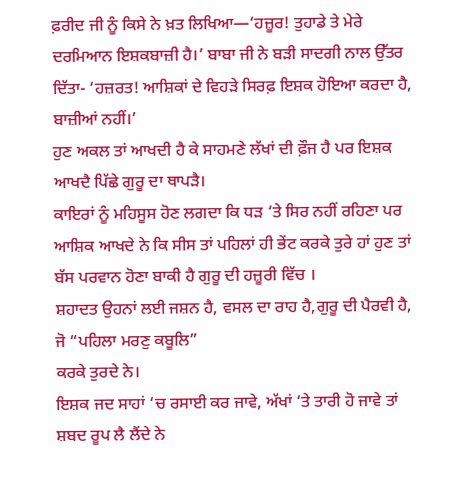ਫ਼ਰੀਦ ਜੀ ਨੂੰ ਕਿਸੇ ਨੇ ਖ਼ਤ ਲਿਖਿਆ—‘ਹਜ਼ੂਰ! ਤੁਹਾਡੇ ਤੇ ਮੇਰੇ ਦਰਮਿਆਨ ਇਸ਼ਕਬਾਜ਼ੀ ਹੈ।’ ਬਾਬਾ ਜੀ ਨੇ ਬੜੀ ਸਾਦਗੀ ਨਾਲ ਉੱਤਰ ਦਿੱਤਾ- ‘ਹਜ਼ਰਤ! ਆਸ਼ਿਕਾਂ ਦੇ ਵਿਹੜੇ ਸਿਰਫ਼ ਇਸ਼ਕ ਹੋਇਆ ਕਰਦਾ ਹੈ, ਬਾਜ਼ੀਆਂ ਨਹੀਂ।’
ਹੁਣ ਅਕਲ ਤਾਂ ਆਖਦੀ ਹੈ ਕੇ ਸਾਹਮਣੇ ਲੱਖਾਂ ਦੀ ਫ਼ੌਜ ਹੈ ਪਰ ਇਸ਼ਕ ਆਖਦੈ ਪਿੱਛੇ ਗੁਰੂ ਦਾ ਥਾਪੜੈ।
ਕਾਇਰਾਂ ਨੂੰ ਮਹਿਸੂਸ ਹੋਣ ਲਗਦਾ ਕਿ ਧੜ ‘ਤੇ ਸਿਰ ਨਹੀਂ ਰਹਿਣਾ ਪਰ ਆਸ਼ਿਕ ਆਖਦੇ ਨੇ ਕਿ ਸੀਸ ਤਾਂ ਪਹਿਲਾਂ ਹੀ ਭੇਂਟ ਕਰਕੇ ਤੁਰੇ ਹਾਂ ਹੁਣ ਤਾਂ ਬੱਸ ਪਰਵਾਨ ਹੋਣਾ ਬਾਕੀ ਹੈ ਗੁਰੂ ਦੀ ਹਜ਼ੂਰੀ ਵਿੱਚ ।
ਸ਼ਹਾਦਤ ਉਹਨਾਂ ਲਈ ਜਸ਼ਨ ਹੈ, ਵਸਲ ਦਾ ਰਾਹ ਹੈ,ਗੁਰੂ ਦੀ ਪੈਰਵੀ ਹੈ, ਜੋ “ਪਹਿਲਾ ਮਰਣੁ ਕਬੂਲਿ”
ਕਰਕੇ ਤੁਰਦੇ ਨੇ।
ਇਸ਼ਕ ਜਦ ਸਾਹਾਂ ‘ਚ ਰਸਾਈ ਕਰ ਜਾਵੇ, ਅੱਖਾਂ ‘ਤੇ ਤਾਰੀ ਹੋ ਜਾਵੇ ਤਾਂ ਸ਼ਬਦ ਰੂਪ ਲੈ ਲੈਂਦੇ ਨੇ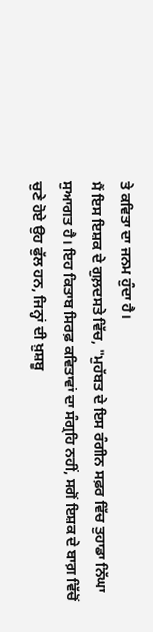ਤੇ ਕਵਿਤਾ ਦਾ ਜਨਮ ਹੁੰਦਾ ਹੈ।
ਮੈਂ ਇਸ ਇਸ਼ਕ ਦੇ ਗੁਲ਼ਦਸਤੇ ਵਿੱਚ, "ਮੁਹੱਬਤ ਦੇ ਇਸ ਰੰਗੀਨ ਸਫ਼ਰ ਵਿੱਚ ਤੁਹਾਡਾ ਨਿੱਘਾ ਸੁਆਗਤ ਹੈ। ਇਹ ਕਿਤਾਬ ਸਿਰਫ਼ ਕਵਿਤਾਵਾਂ ਦਾ ਸੰਗ੍ਰਹਿ ਨਹੀਂ, ਸਗੋਂ ਇਸ਼ਕ ਦੇ ਬਾਗ਼ ਵਿੱਚੋਂ ਚੁਣੇ ਹੋਏ ਉਹ ਫੁੱਲ ਹਨ, ਜਿਨ੍ਹਾਂ ਦੀ ਖ਼ੁਸ਼ਬੂ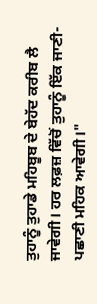ਤੁਹਾਨੂੰ ਤੁਹਾਡੇ ਮਹਿਬੂਬ ਦੇ ਬੇਹੱਦ ਕਰੀਬ ਲੈ ਜਾਵੇਗੀ। ਹਰ ਲਫ਼ਜ਼ ਵਿੱਚੋਂ ਤੁਹਾਨੂੰ ਇੱਕ ਜਾਣੀ-ਪਛਾਣੀ ਮਹਿਕ ਆਵੇਗੀ।"